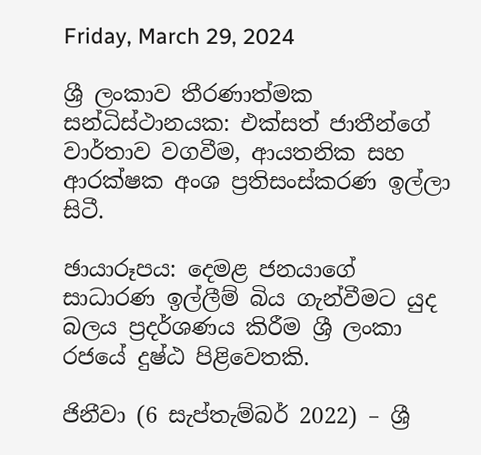Friday, March 29, 2024

ශ්‍රී ලංකාව තීරණාත්මක සන්ධිස්ථානයක: එක්සත් ජාතීන්ගේ වාර්තාව වගවීම, ආයතනික සහ ආරක්ෂක අංශ ප්‍රතිසංස්කරණ ඉල්ලා සිටී.

ඡායාරූපය: දෙමළ ජනයාගේ සාධාරණ ඉල්ලීම් බිය ගැන්වීමට යුද බලය ප්‍රදර්ශණය කිරීම ශ්‍රී ලංකා රජයේ දුෂ්ඨ පිළිවෙතකි.

ජිනීවා (6 සැප්තැම්බර් 2022) – ශ්‍රී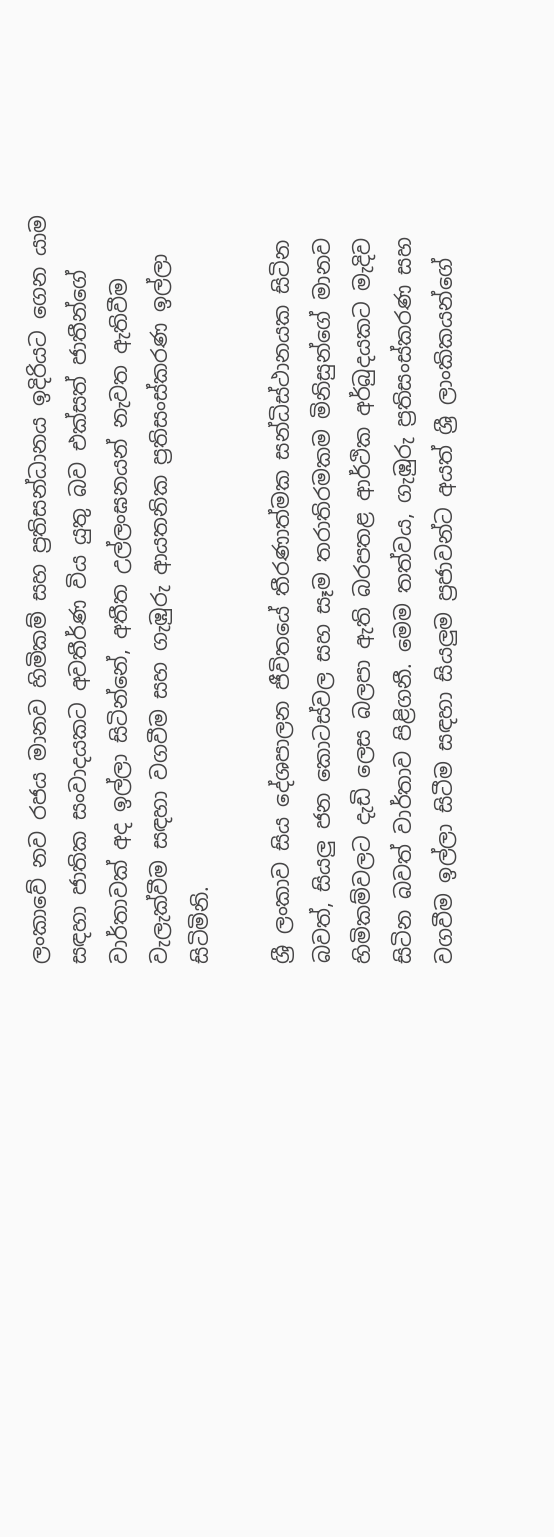ලංකාවේ නව රජය මානව හිමිකම් සහ ප්‍රතිසන්ධානය ඉදිරියට ගෙන යාම සඳහා ජාතික සංවාදයකට අවතීර්ණ විය යුතු බව එක්සත් ජාතීන්ගේ වාර්තාවක් අද ඉල්ලා සිටින්නේ, අතීත උල්ලංඝනයන් නැවත ඇතිවීම වැලැක්වීම සඳහා වගවීම සහ ගැඹුරු ආයතනික ප්‍රතිසංස්කරණ ඉල්ලා සිටිමිනි.

ශ්‍රී ලංකාව සිය දේශපාලන ජීවිතයේ තීරණාත්මක සන්ධිස්ථානයක සිටින බවත්, සියලු ජන කොටස්වල සහ සෑම තරාතිරමකම මිනිසුන්ගේ මානව හිමිකම්වලට දැඩි ලෙස බලපා ඇති බරපතළ ආර්ථික අර්බුදයකට මැදිව සිටින බවත් වාර්තාව පිළිගනී. මෙම තත්වය, ගැඹුරු ප්‍රතිසංස්කරණ සහ වගවීම ඉල්ලා සිටීම සඳහා සියලුම ප්‍රජාවන්ට අයත් ශ්‍රී ලාංකිකයන්ගේ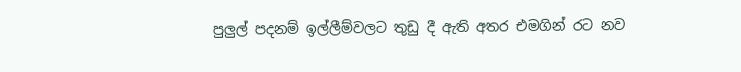පුලුල් පදනම් ඉල්ලීම්වලට තුඩු දී ඇති අතර එමගින් රට නව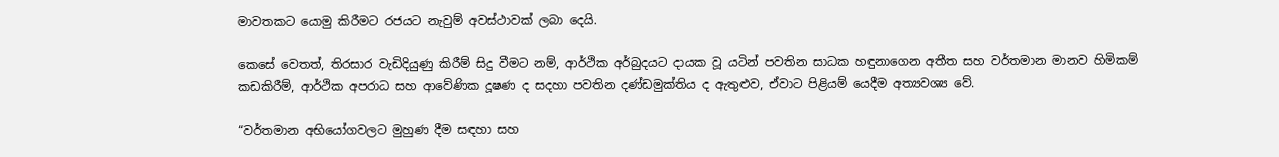මාවතකට යොමු කිරීමට රජයට නැවුම් අවස්ථාවක් ලබා දෙයි.

කෙසේ වෙතත්, තිරසාර වැඩිදියුණු කිරීම් සිදු වීමට නම්, ආර්ථික අර්බුදයට දායක වූ යටින් පවතින සාධක හඳුනාගෙන අතීත සහ වර්තමාන මානව හිමිකම් කඩකිරීම්, ආර්ථික අපරාධ සහ ආවේණික දූෂණ ද සදහා පවතින දණ්ඩමුක්තිය ද ඇතුළුව, ඒවාට පිළියම් යෙදීම අත්‍යවශ්‍ය වේ.

“වර්තමාන අභියෝගවලට මුහුණ දීම සඳහා සහ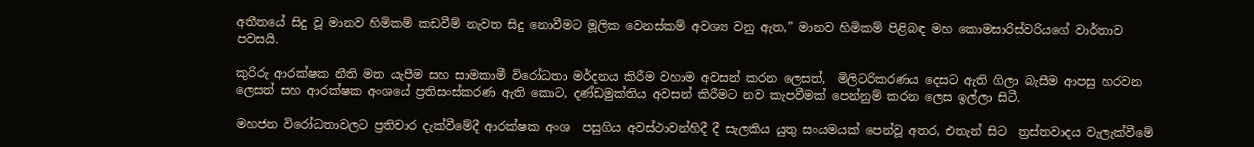අතීතයේ සිදු වූ මානව හිමිකම් කඩවීම් නැවත සිදු නොවීමට මූලික වෙනස්කම් අවශ්‍ය වනු ඇත,” මානව හිමිකම් පිළිබඳ මහ කොමසාරිස්වරියගේ වාර්තාව පවසයි.

කුරිරු ආරක්ෂක නීති මත යැපීම සහ සාමකාමී විරෝධතා මර්දනය කිරීම වහාම අවසන් කරන ලෙසත්,  මිලිටරිකරණය දෙසට ඇති ගිලා බැසීම ආපසු හරවන ලෙසත් සහ ආරක්ෂක අංශයේ ප්‍රතිසංස්කරණ ඇති කොට‍, දණ්ඩමුක්තිය අවසන් කිරීමට නව කැපවීමක් පෙන්නුම් කරන ලෙස ඉල්ලා සිටී.

මහජන විරෝධතාවලට ප්‍රතිචාර දැක්වීමේදී ආරක්ෂක අංශ  පසුගිය අවස්ථාවන්හිදී දී සැලකිය යුතු සංයමයක් පෙන්වූ අතර, එතැන් සිට  ත්‍රස්තවාදය වැලැක්වීමේ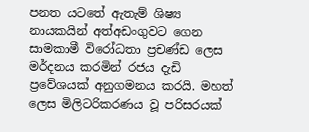පනත යටතේ ඇතැම් ශිෂ්‍ය නායකයින් අත්අඩංගුවට ගෙන සාමකාමී විරෝධතා ප්‍රචණ්ඩ ලෙස මර්දනය කරමින් රජය දැඩි ප්‍රවේශයක් අනුගමනය කරයි. මහත් ලෙස මිලිටරිකරණය වූ පරිසරයක්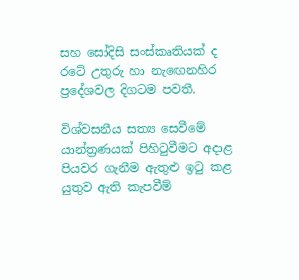සහ සෝදිසි සංස්කෘතියක් ද රටේ උතුරු හා නැඟෙනහිර ප්‍රදේශවල දිගටම පවතී.

විශ්වසනීය සත්‍ය සෙවීමේ යාන්ත්‍රණයක් පිහිටුවීමට අදාළ පියවර ගැනීම ඇතුළු ඉටු කළ යුතුව ඇති කැපවීම්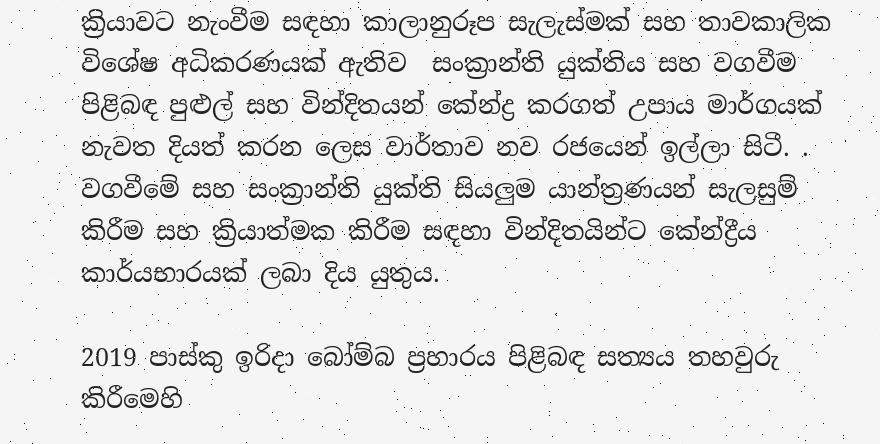ක්‍රියාවට නැංවීම සඳහා කාලානුරූප සැලැස්මක් සහ තාවකාලික විශේෂ අධිකරණයක් ඇතිව  සංක්‍රාන්ති යුක්තිය සහ වගවීම පිළිබඳ පුළුල් සහ වින්දිතයන් කේන්ද්‍ර කරගත් උපාය මාර්ගයක් නැවත දියත් කරන ලෙස වාර්තාව නව රජයෙන් ඉල්ලා සිටී. .  වගවීමේ සහ සංක්‍රාන්ති යුක්ති සියලුම යාන්ත්‍රණයන් සැලසුම් කිරීම සහ ක්‍රියාත්මක කිරීම සඳහා වින්දිතයින්ට කේන්ද්‍රීය කාර්යභාරයක් ලබා දිය යුතුය.

2019 පාස්කු ඉරිදා බෝම්බ ප්‍රහාරය පිළිබඳ සත්‍යය තහවුරු කිරීමෙහි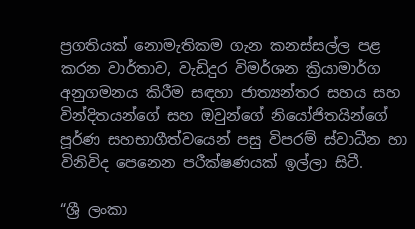ප්‍රගතියක් නොමැතිකම ගැන කනස්සල්ල පළ කරන වාර්තාව, වැඩිදුර විමර්ශන ක්‍රියාමාර්ග අනුගමනය කිරීම සඳහා ජාත්‍යන්තර සහය සහ වින්දිතයන්ගේ සහ ඔවුන්ගේ නියෝජිතයින්ගේ පූර්ණ සහභාගීත්වයෙන් පසු විපරම් ස්වාධීන හා විනිවිද පෙනෙන පරීක්ෂණයක් ඉල්ලා සිටී.

“ශ්‍රී ලංකා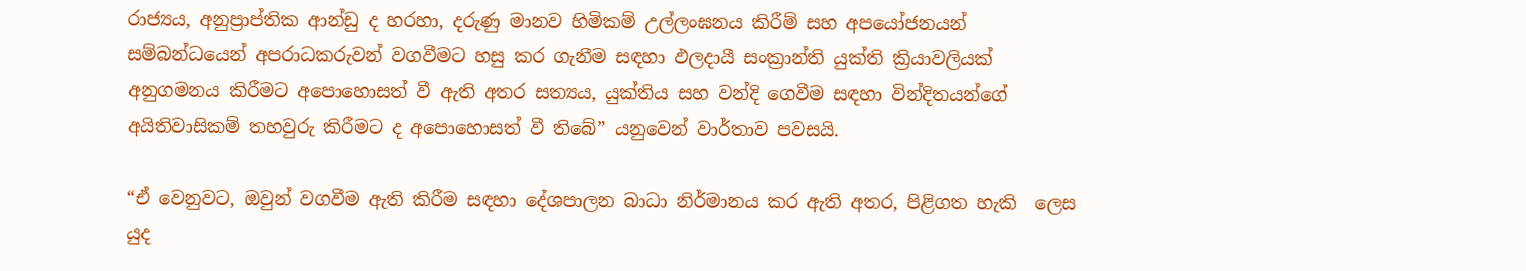රාජ්‍යය, අනුප්‍රාප්තික ආන්ඩු ද හරහා, දරුණු මානව හිමිකම් උල්ලංඝනය කිරීම් සහ අපයෝජනයන් සම්බන්ධයෙන් අපරාධකරුවන් වගවීමට හසු කර ගැනීම සඳහා ඵලදායී සංක්‍රාන්ති යුක්ති ක්‍රියාවලියක් අනුගමනය කිරීමට අපොහොසත් වී ඇති අතර සත්‍යය, යුක්තිය සහ වන්දි ගෙවීම සඳහා වින්දිතයන්ගේ අයිතිවාසිකම් තහවුරු කිරීමට ද අපොහොසත් වී තිබේ” යනුවෙන් වාර්තාව පවසයි.

“ඒ වෙනුවට, ඔවුන් වගවීම ඇති කිරීම සඳහා දේශපාලන බාධා නිර්මානය කර ඇති අතර, පිළිගත හැකි  ලෙස යුද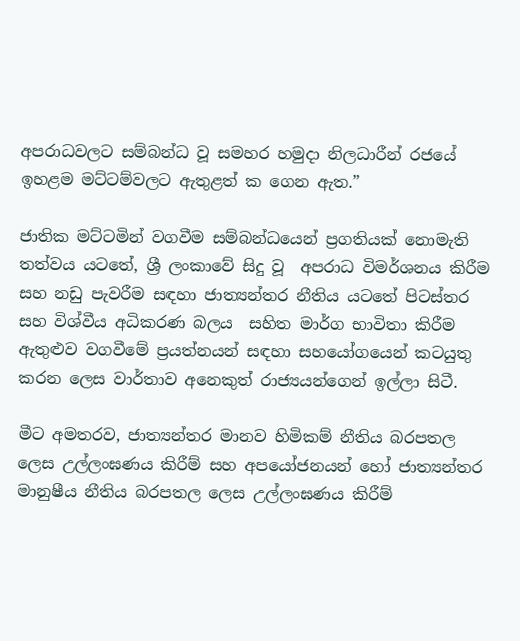අපරාධවලට සම්බන්ධ වූ සමහර හමුදා නිලධාරීන් රජයේ ඉහළම මට්ටම්වලට ඇතුළත් ක ගෙන ඇත.”

ජාතික මට්ටමින් වගවීම සම්බන්ධයෙන් ප්‍රගතියක් නොමැති තත්වය යටතේ, ශ්‍රී ලංකාවේ සිදු වූ  අපරාධ විමර්ශනය කිරීම සහ නඩු පැවරීම සඳහා ජාත්‍යන්තර නීතිය යටතේ පිටස්තර සහ විශ්වීය අධිකරණ බලය  සහිත මාර්ග භාවිතා කිරීම ඇතුළුව වගවීමේ ප්‍රයත්නයන් සඳහා සහයෝගයෙන් කටයුතු කරන ලෙස වාර්තාව අනෙකුත් රාජ්‍යයන්ගෙන් ඉල්ලා සිටී.

මීට අමතරව, ජාත්‍යන්තර මානව හිමිකම් නීතිය බරපතල ලෙස උල්ලංඝණය කිරීම් සහ අපයෝජනයන් හෝ ජාත්‍යන්තර මානුෂීය නීතිය බරපතල ලෙස උල්ලංඝණය කිරීම්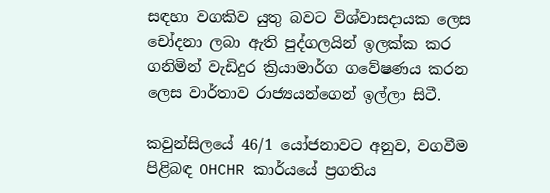සඳහා වගකිව යුතු බවට විශ්වාසදායක ලෙස චෝදනා ලබා ඇති පුද්ගලයින් ඉලක්ක කර ගනිමින් වැඩිදුර ක්‍රියාමාර්ග ගවේෂණය කරන ලෙස වාර්තාව රාජ්‍යයන්ගෙන් ඉල්ලා සිටී.

කවුන්සිලයේ 46/1 යෝජනාවට අනුව, වගවීම පිළිබඳ OHCHR කාර්යයේ ප්‍රගතිය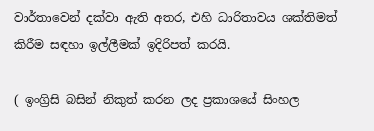වාර්තාවෙන් දක්වා ඇති අතර, එහි ධාරිතාවය ශක්තිමත් කිරීම සඳහා ඉල්ලීමක් ඉදිරිපත් කරයි.

( ඉංග්‍රිසි බසින් නිකුත් කරන ලද ප්‍රකාශයේ සිංහල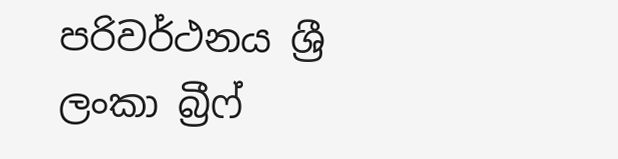පරිවර්ථනය ශ්‍රී ලංකා බ්‍රීෆ්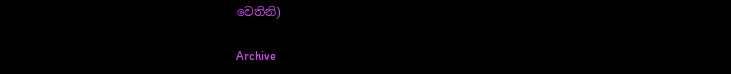වෙතිනි)

Archive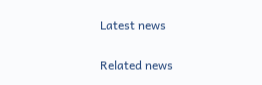Latest news

Related news